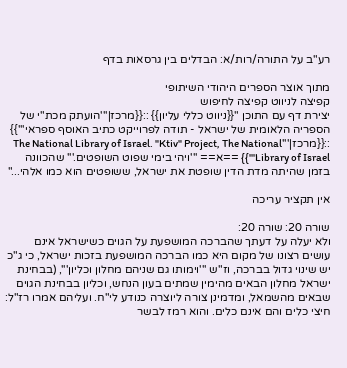רע"ב על התורה/רות/א: הבדלים בין גרסאות בדף

מתוך אוצר הספרים היהודי השיתופי
קפיצה לניווט קפיצה לחיפוש
יצירת דף עם התוכן "{{ניווט כללי עליון}} ::{{מרכז|'''הועתק מכת"י של הספריה הלאומית של ישראל - תודה לפרוייקט כתיב האוסף ספראי'''}} ::{{מרכז|'''The National Library of Israel. "Ktiv" Project, The National Library of Israel'''}} ==א== '''ויהי בימי שפוט השופטים.''' שהכוונה בזמן שהיתה מדת הדין שופטת את ישראל, ששופטים הוא כמו אלהי..."

אין תקציר עריכה

שורה 20: שורה 20:
ולא יעלה על דעתך שהברכה המושפעת על הגוים כשישראל אינם עושים רצונו של מקום היא כמו הברכה המושפעת בזכות ישראל, כי ג"כ יש שינוי גדול בברכה, וז"ש '''וימותו גם שניהם מחלון וכליון''', (בבחינת ישראל מחלון הבאים מהימין שמתים בעון הנחש, וכליון בבחינת הגוים שבאים מהשמאל, ומדמינן צורה ליוצרה כנודע לי"ח. ועליהם אמרו רז"ל: חיצי כלים והם אינם כלים. והוא רמז לבשר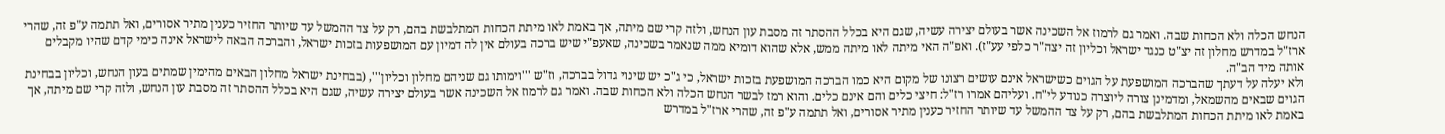הנחש הכלה ולא הכחות שבה. ואמר גם לרמוז אל השכינה אשר בעולם יצירה עשיה, שגם היא בכלל ההסתר זה מסבת עון הנחש, ולזה קרי שם מיתה, אך באמת לאו מיתת הכחות המתלבשת בהם, רק על צד ההמשל עד שיותר החזיר כענין מתיר אסורים, ואל תתמה ע"פ זה, שהרי ארז"ל במדרש מחלון זה יצ"ט כנגד ישראל וכליון זה יצה"ר כלפי עע"ז). ואפ"ה האי מיתה לאו מיתה ממש, אלא שהוא דומיא ממה שנאמר בשכינה, שאעפ"י שיש ברכה בעולם אין לה דמיון עם המושפעות בזכות ישראל, והברכה הבאה לישראל אינה כימי קדם שהיו מקבלים אותה מיד הב"ה.
ולא יעלה על דעתך שהברכה המושפעת על הגוים כשישראל אינם עושים רצונו של מקום היא כמו הברכה המושפעת בזכות ישראל, כי ג"כ יש שינוי גדול בברכה, וז"ש '''וימותו גם שניהם מחלון וכליון''', (בבחינת ישראל מחלון הבאים מהימין שמתים בעון הנחש, וכליון בבחינת הגוים שבאים מהשמאל, ומדמינן צורה ליוצרה כנודע לי"ח. ועליהם אמרו רז"ל: חיצי כלים והם אינם כלים. והוא רמז לבשר הנחש הכלה ולא הכחות שבה. ואמר גם לרמוז אל השכינה אשר בעולם יצירה עשיה, שגם היא בכלל ההסתר זה מסבת עון הנחש, ולזה קרי שם מיתה, אך באמת לאו מיתת הכחות המתלבשת בהם, רק על צד ההמשל עד שיותר החזיר כענין מתיר אסורים, ואל תתמה ע"פ זה, שהרי ארז"ל במדרש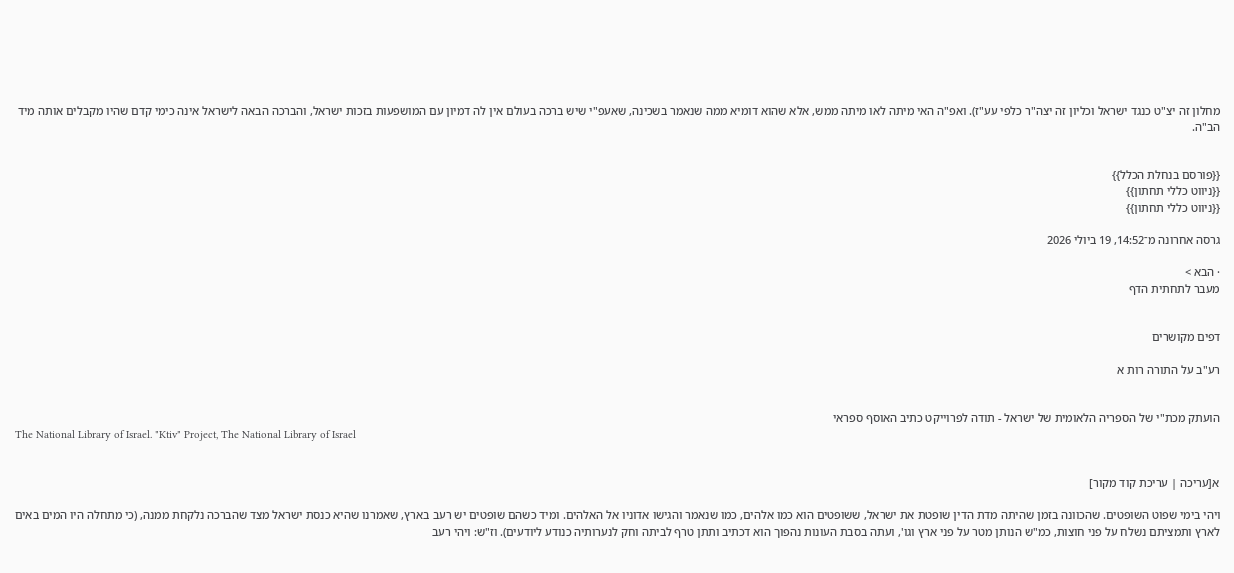מחלון זה יצ"ט כנגד ישראל וכליון זה יצה"ר כלפי עע"ז). ואפ"ה האי מיתה לאו מיתה ממש, אלא שהוא דומיא ממה שנאמר בשכינה, שאעפ"י שיש ברכה בעולם אין לה דמיון עם המושפעות בזכות ישראל, והברכה הבאה לישראל אינה כימי קדם שהיו מקבלים אותה מיד הב"ה.


{{פורסם בנחלת הכלל}}
{{ניווט כללי תחתון}}
{{ניווט כללי תחתון}}

גרסה אחרונה מ־14:52, 19 ביולי 2026

· הבא >
מעבר לתחתית הדף


דפים מקושרים

רע"ב על התורה רות א


הועתק מכת"י של הספריה הלאומית של ישראל - תודה לפרוייקט כתיב האוסף ספראי
The National Library of Israel. "Ktiv" Project, The National Library of Israel


א[עריכה | עריכת קוד מקור]

ויהי בימי שפוט השופטים. שהכוונה בזמן שהיתה מדת הדין שופטת את ישראל, ששופטים הוא כמו אלהים, כמו שנאמר והגישו אדוניו אל האלהים. ומיד כשהם שופטים יש רעב בארץ, שאמרנו שהיא כנסת ישראל מצד שהברכה נלקחת ממנה, (כי מתחלה היו המים באים לארץ ותמציתם נשלח על פני חוצות, כמ"ש הנותן מטר על פני ארץ וגו', ועתה בסבת העונות נהפוך הוא דכתיב ותתן טרף לביתה וחק לנערותיה כנודע ליודעים). וז"ש: ויהי רעב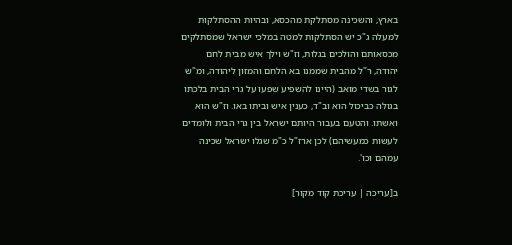בארץ, והשכינה מסתלקת מהכסא, ובהיות ההסתלקות למעלה ג"כ יש הסתלקות למטה במלכי ישראל שמסתלקים מכסאותם והולכים בגלות, וז"ש וילך איש מבית לחם יהודה, ר"ל מהבית שממנו בא הלחם והמזון ליהודה, ומ"ש לגור בשדי מואב (היינו להשפיע שפעו על גרי הבית בלכתו בגולה כביכול הוא וב"ד, כענין איש וביתו באו. וז"ש הוא ואשתו. והטעם בעבור היותם ישראל בין גרי הבית ולומדים לעשות כמעשיהם) לכן ארז"ל כ"מ שגלו ישראל שכינה עמהם וכו'.

ב[עריכה | עריכת קוד מקור]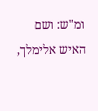ומ"ש: ושם האיש אלימלך,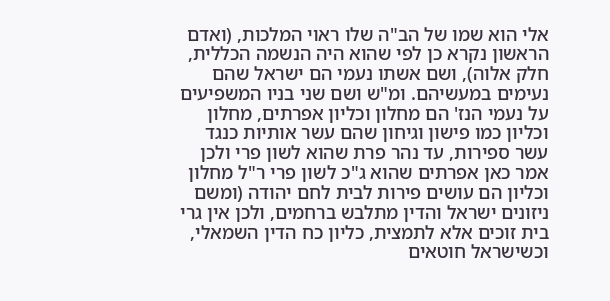אלי הוא שמו של הב"ה שלו ראוי המלכות, (ואדם הראשון נקרא כן לפי שהוא היה הנשמה הכללית, חלק אלוה), ושם אשתו נעמי הם ישראל שהם נעימים במעשיהם. ומ"ש ושם שני בניו המשפיעים על נעמי הנז' הם מחלון וכליון אפרתים, מחלון וכליון כמו פישון וגיחון שהם עשר אותיות כנגד עשר ספירות, עד נהר פרת שהוא לשון פרי ולכן אמר כאן אפרתים שהוא ג"כ לשון פרי ר"ל מחלון וכליון הם עושים פירות לבית לחם יהודה (ומשם ניזונים ישראל והדין מתלבש ברחמים, ולכן אין גרי בית זוכים אלא לתמצית, כליון כח הדין השמאלי, וכשישראל חוטאים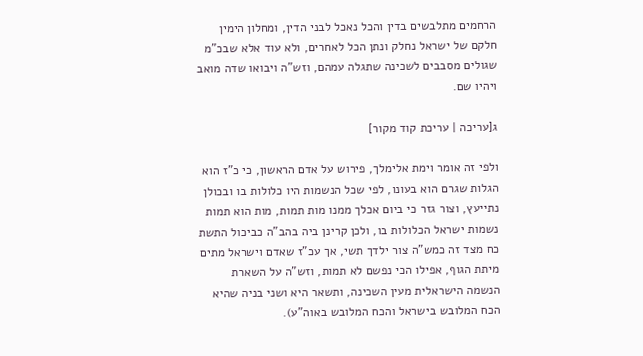הרחמים מתלבשים בדין והכל נאכל לבני הדין, ומחלון הימין חלקם של ישראל נחלק ונתן הכל לאחרים, ולא עוד אלא שבכ"מ שגולים מסבבים לשכינה שתגלה עמהם, וזש"ה ויבואו שדה מואב ויהיו שם.

ג[עריכה | עריכת קוד מקור]

ולפי זה אומר וימת אלימלך, פירוש על אדם הראשון, כי כ"ז הוא הגלות שגרם הוא בעונו, לפי שכל הנשמות היו כלולות בו ובכולן נתייעץ, וצור גזר כי ביום אכלך ממנו מות תמות, מות הוא תמות נשמות ישראל הכלולות בו, ולכן קרינן ביה בהב"ה כביכול התשת כח מצד זה כמש"ה צור ילדך תשי, אך עכ"ז שאדם וישראל מתים מיתת הגוף, אפילו הכי נפשם לא תמות, וזש"ה על השארת הנשמה הישראלית מעין השכינה, ותשאר היא ושני בניה שהיא הכח המלובש בישראל והכח המלובש באוה"ע).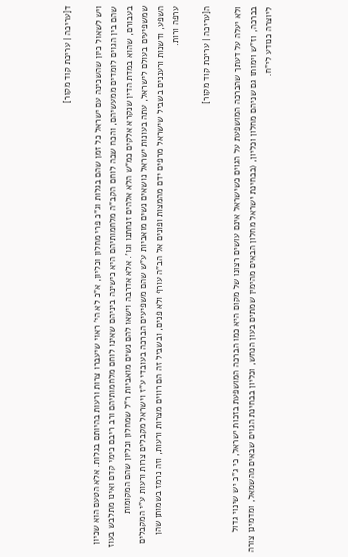ד[עריכה | עריכת קוד מקור]

ויש לשאול כיון שהשכינה עם ישראל כל זמן שהם בגלות וג"כ פרי מחלון וכליון, א"כ לא הי' ראוי שיעברו צרות ורעות בהיותם בגלות. אלא הטעם הוא שכיון שהם בין הגוים לומדים ממעשיהם, והכח שבה לוחם הקב"ה מלחמותיהם היא כישינה ביניהם שאינו לוחם מלחמותיהם ורב ריבם כימי קדם ואינו מתלבש בעוז בעבורם, שהוא במדת הדין שנקרא אלקים כמ"ש הלא אלהים זנחתנו וגו'. אלא אדרבה וישאו להם נשים מואביות ר"ל שמחלון וכליון שהם המקומות שמשפיעים בעולם לישראל, עתה בעונות ישראל נושאים נשים מואביות ע"ש שהם משפיעים הברכה בעובדי ע"ז וישראל מקבלים צרות ורעות ע"י המקבלים השפע, ודשנות ורעננים בשביל שישראל מרפים ידם מהמצות ופונים אל הב"ה עורף ולא פנים, ובשביל זה הם רווים מצרות ורעות, וזה נרמז בשמותן שהן ערפה ורות.

ה[עריכה | עריכת קוד מקור]

ולא יעלה על דעתך שהברכה המושפעת על הגוים כשישראל אינם עושים רצונו של מקום היא כמו הברכה המושפעת בזכות ישראל, כי ג"כ יש שינוי גדול בברכה, וז"ש וימותו גם שניהם מחלון וכליון, (בבחינת ישראל מחלון הבאים מהימין שמתים בעון הנחש, וכליון בבחינת הגוים שבאים מהשמאל, ומדמינן צורה ליוצרה כנודע לי"ח.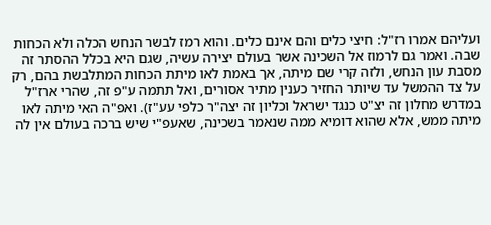ועליהם אמרו רז"ל: חיצי כלים והם אינם כלים. והוא רמז לבשר הנחש הכלה ולא הכחות שבה. ואמר גם לרמוז אל השכינה אשר בעולם יצירה עשיה, שגם היא בכלל ההסתר זה מסבת עון הנחש, ולזה קרי שם מיתה, אך באמת לאו מיתת הכחות המתלבשת בהם, רק על צד ההמשל עד שיותר החזיר כענין מתיר אסורים, ואל תתמה ע"פ זה, שהרי ארז"ל במדרש מחלון זה יצ"ט כנגד ישראל וכליון זה יצה"ר כלפי עע"ז). ואפ"ה האי מיתה לאו מיתה ממש, אלא שהוא דומיא ממה שנאמר בשכינה, שאעפ"י שיש ברכה בעולם אין לה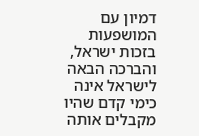דמיון עם המושפעות בזכות ישראל, והברכה הבאה לישראל אינה כימי קדם שהיו מקבלים אותה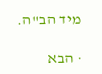מיד הב"ה.

· הבא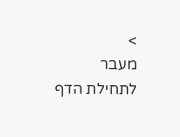>
מעבר לתחילת הדף